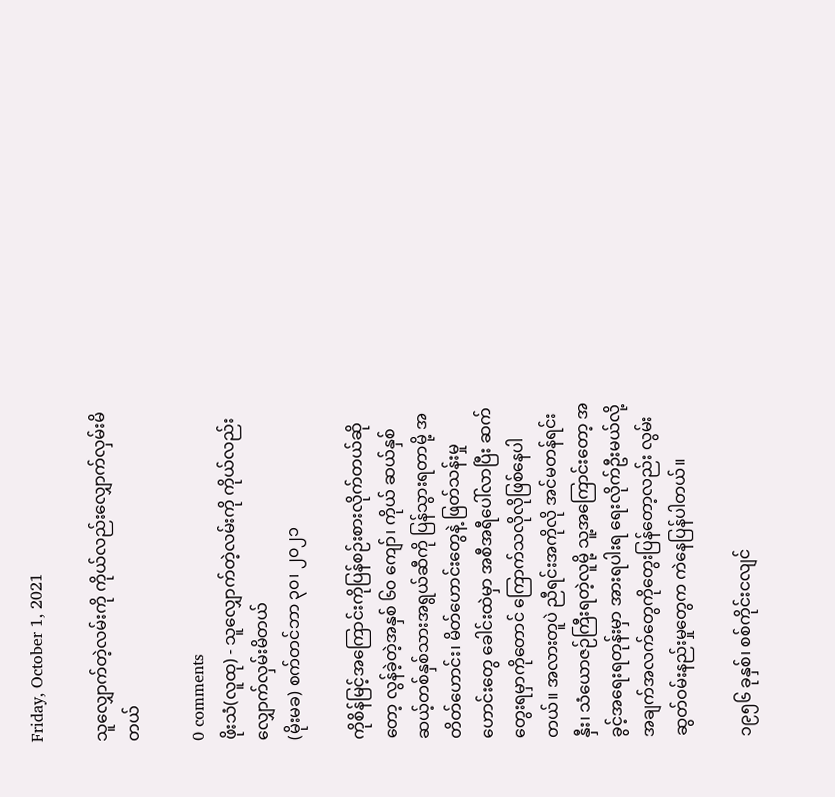Friday, October 1, 2021

သူလျှောက်တဲ့လမ်းကို ကိုယ်လည်းလျှောက်လှမ်းမိတယ်

0 comments
ဖိုးသံ(လူထု) - သူလျှောက်တဲ့လမ်းကို ကိုယ်လည်းလျှောက်လှမ်းမိတယ်
(မိုးမခ) စက်တင်ဘာ ၃၀၊ ၂၀၂၁

ကိုစိန်မြင့်အကြောင်းကိုပြန်စဉ်းစားလိုက်တယ်ဆိုတော့ လွန်ခဲ့တဲ့အနှစ် ၆၀ ကျော်၊ ကိုယ် ဆယ်နှစ် ဆယ့်တစ်နှစ်သားအရွယ်ဆီကို ပြန်သွားရတာမို့ အတိတ်ဟောင်း၊ မိတ်ဟောင်းတွေနဲ့ ဖြတ်သန်းမှုဟောင်းတွေ ခေါင်းထဲမှာ အစီအရီပေါ်လာပြီး ဆက်တွေးရမှာကိုတောင် ကြောက်သလိုလိုဖြစ်နေပါတယ်။ အလားတူပဲ ညီရင်းအကိုလို အင်မတန်ရင်းနှီး၊ သံယောဇဉ်ကြီးရတဲ့လူမို့ သူ့အကြောင်းတော့ အခွင့်အရေးရတုန်းမှာ အားရပါးရ ရေးလိုက်ဦးမယ်လို့ အချက်အလက်တွေကိုတွေးပြန်တော့လည်း လွမ်းဆွတ်ဝမ်းနည်းမှုတွေက ကဲနေပြန်ပါတယ်။

၁၉၅၆ ခုနှစ်၊ စစ်ကိုင်းငလျင်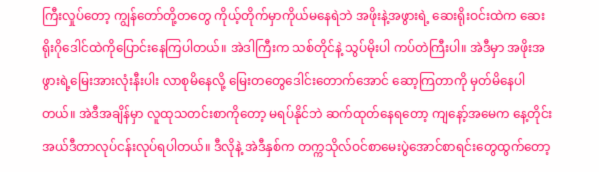ကြီးလှုပ်တော့ ကျွန်တော်တို့တတွေ ကိုယ့်တိုက်မှာကိုယ်မနေရဲဘဲ အဖိုးနဲ့အဖွားရဲ့ ဆေးရိုးဝင်းထဲက ဆေးရိုးဂိုဒေါင်ထဲကိုပြောင်းနေကြပါတယ်။ အဲဒါကြီးက သစ်တိုင်နဲ့ သွပ်မိုးပါ ကပ်တဲကြီးပါ။ အဲဒီမှာ အဖိုးအဖွားရဲ့မြေးအားလုံးနီးပါး လာစုမိနေလို့ မြေးတတွေဒေါင်းတောက်အောင် ဆော့ကြတာကို မှတ်မိနေပါတယ်။ အဲဒီအချိန်မှာ လူထုသတင်းစာကိုတော့ မရပ်နိုင်ဘဲ ဆက်ထုတ်နေရတော့ ကျနော့်အမေက နေ့တိုင်း အယ်ဒီတာလုပ်ငန်းလုပ်ရပါတယ်။ ဒီလိုနဲ့ အဲဒီနှစ်က တက္ကသိုလ်ဝင်စာမေးပွဲအောင်စာရင်းတွေထွက်တော့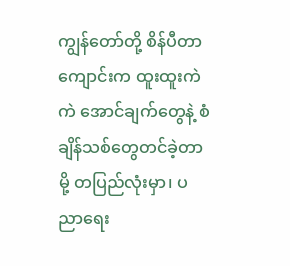ကျွန်တော်တို့ စိန်ပီတာကျောင်းက ထူးထူးကဲကဲ အောင်ချက်တွေနဲ့ စံချိန်သစ်တွေတင်ခဲ့တာမို့ တပြည်လုံးမှာ၊ ပညာရေး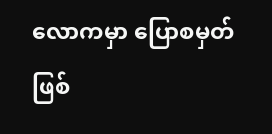လောကမှာ ပြောစမှတ်ဖြစ်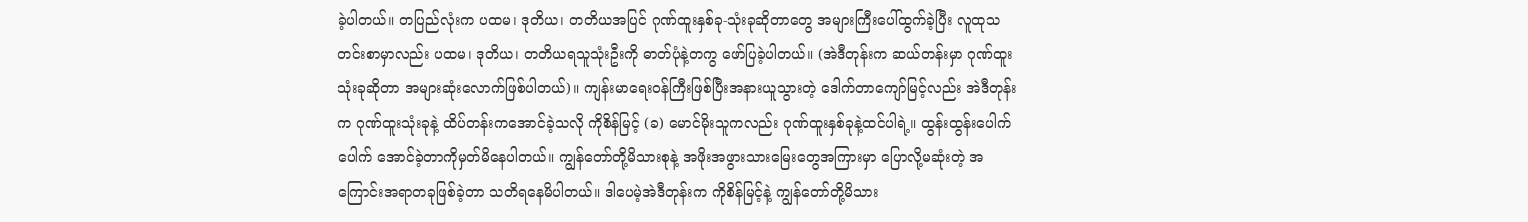ခဲ့ပါတယ်။ တပြည်လုံးက ပထမ၊ ဒုတိယ၊ တတိယအပြင် ဂုဏ်ထူးနှစ်ခု-သုံးခုဆိုတာတွေ အများကြီးပေါ်ထွက်ခဲ့ပြီး လူထုသတင်းစာမှာလည်း ပထမ၊ ဒုတိယ၊ တတိယရသူသုံးဦးကို ဓာတ်ပုံနဲ့တကွ ဖော်ပြခဲ့ပါတယ်။ (အဲဒီတုန်းက ဆယ်တန်းမှာ ဂုဏ်ထူးသုံးခုဆိုတာ အများဆုံးလောက်ဖြစ်ပါတယ်)။ ကျန်းမာရေးဝန်ကြီးဖြစ်ပြီးအနားယူသွားတဲ့ ဒေါက်တာကျော်မြင့်လည်း အဲဒီတုန်းက ဂုဏ်ထူးသုံးခုနဲ့ ထိပ်တန်းကအောင်ခဲ့သလို ကိုစိန်မြင့် (ခ) မောင်မိုးသူကလည်း ဂုဏ်ထူးနှစ်ခုနဲ့ထင်ပါရဲ့။ ထွန်းထွန်းပေါက်ပေါက် အောင်ခဲ့တာကိုမှတ်မိနေပါတယ်။ ကျွန်တော်တို့မိသားစုနဲ့ အဖိုးအဖွားသားမြေးတွေအကြားမှာ ပြောလို့မဆုံးတဲ့ အကြောင်းအရာတခုဖြစ်ခဲ့တာ သတိရနေမိပါတယ်။ ဒါပေမဲ့အဲဒီတုန်းက ကိုစိန်မြင့်နဲ့ ကျွန်တော်တို့မိသား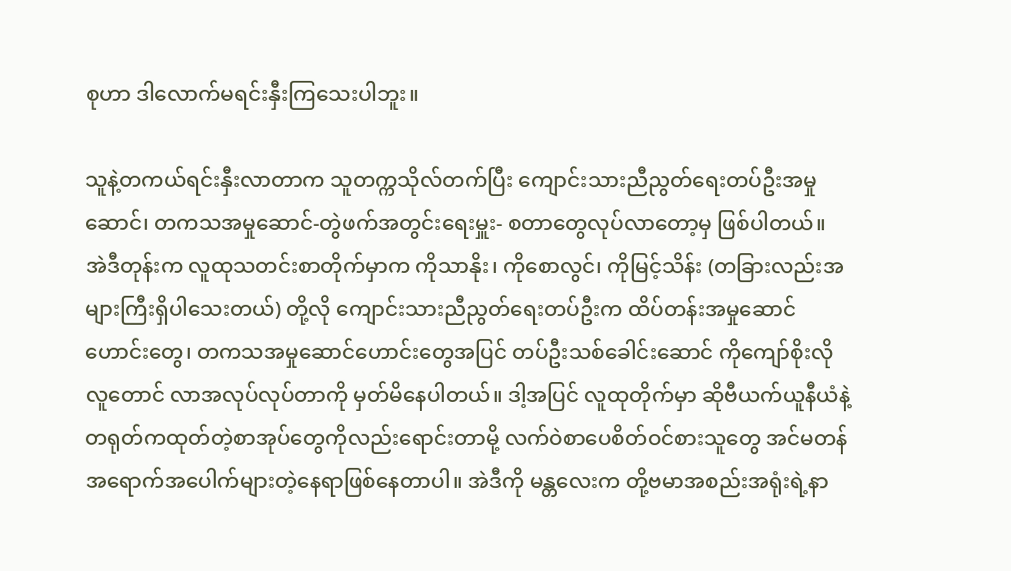စုဟာ ဒါလောက်မရင်းနှီးကြသေးပါဘူး။

သူနဲ့တကယ်ရင်းနှီးလာတာက သူတက္ကသိုလ်တက်ပြီး ကျောင်းသားညီညွတ်ရေးတပ်ဦးအမှုဆောင်၊ တကသအမှုဆောင်-တွဲဖက်အတွင်းရေးမှူး- စတာတွေလုပ်လာတော့မှ ဖြစ်ပါတယ်။ အဲဒီတုန်းက လူထုသတင်းစာတိုက်မှာက ကိုသာနိုး၊ ကိုစောလွင်၊ ကိုမြင့်သိန်း (တခြားလည်းအများကြီးရှိပါသေးတယ်) တို့လို ကျောင်းသားညီညွတ်ရေးတပ်ဦးက ထိပ်တန်းအမှုဆောင်ဟောင်းတွေ၊ တကသအမှုဆောင်ဟောင်းတွေအပြင် တပ်ဦးသစ်ခေါင်းဆောင် ကိုကျော်စိုးလိုလူတောင် လာအလုပ်လုပ်တာကို မှတ်မိနေပါတယ်။ ဒါ့အပြင် လူထုတိုက်မှာ ဆိုဗီယက်ယူနီယံနဲ့ တရုတ်ကထုတ်တဲ့စာအုပ်တွေကိုလည်းရောင်းတာမို့ လက်ဝဲစာပေစိတ်ဝင်စားသူတွေ အင်မတန်အရောက်အပေါက်များတဲ့နေရာဖြစ်နေတာပါ။ အဲဒီကို မန္တလေးက တို့ဗမာအစည်းအရုံးရဲ့နာ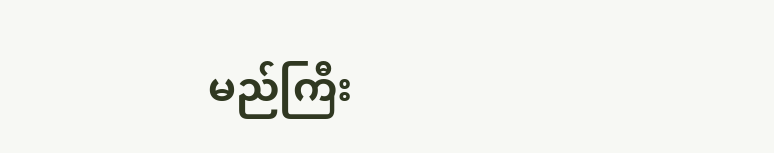မည်ကြီး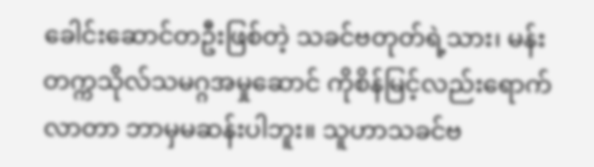ခေါင်းဆောင်တဦးဖြစ်တဲ့ သခင်ဗတုတ်ရဲ့သား၊ မန်းတက္ကသိုလ်သမဂ္ဂအမှုဆောင် ကိုစိန်မြင့်လည်းရောက်လာတာ ဘာမှမဆန်းပါဘူး။ သူဟာသခင်ဗ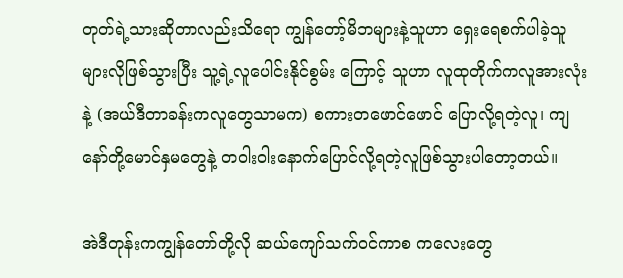တုတ်ရဲ့သားဆိုတာလည်းသိရော ကျွန်တော့်မိဘများနဲ့သူဟာ ရှေးရေစက်ပါခဲ့သူများလိုဖြစ်သွားပြီး သူ့ရဲ့လူပေါင်းနိုင်စွမ်း ကြောင့် သူဟာ လူထုတိုက်ကလူအားလုံးနဲ့ (အယ်ဒီတာခန်းကလူတွေသာမက) စကားတဖောင်ဖောင် ပြောလို့ရတဲ့လူ၊ ကျနော်တို့မောင်နှမတွေနဲ့ တဝါးဝါးနောက်ပြောင်လို့ရတဲ့လူဖြစ်သွားပါတော့တယ်။

အဲဒီတုန်းကကျွန်တော်တို့လို ဆယ်ကျော်သက်ဝင်ကာစ ကလေးတွေ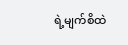ရဲ့မျက်စိထဲ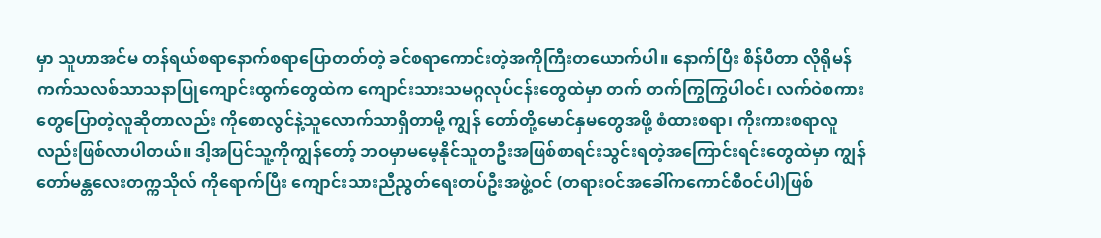မှာ သူဟာအင်မ တန်ရယ်စရာနောက်စရာပြောတတ်တဲ့ ခင်စရာကောင်းတဲ့အကိုကြီးတယောက်ပါ။ နောက်ပြီး စိန်ပီတာ လိုရိုမန်ကက်သလစ်သာသနာပြုကျောင်းထွက်တွေထဲက ကျောင်းသားသမဂ္ဂလုပ်ငန်းတွေထဲမှာ တက် တက်ကြွကြွပါဝင်၊ လက်ဝဲစကားတွေပြောတဲ့လူဆိုတာလည်း ကိုစောလွင်နဲ့သူလောက်သာရှိတာမို့ ကျွန် တော်တို့မောင်နှမတွေအဖို့ စံထားစရာ၊ ကိုးကားစရာလူလည်းဖြစ်လာပါတယ်။ ဒါ့အပြင်သူ့ကိုကျွန်တော့် ဘဝမှာမမေ့နိုင်သူတဦးအဖြစ်စာရင်းသွင်းရတဲ့အကြောင်းရင်းတွေထဲမှာ ကျွန်တော်မန္တလေးတက္ကသိုလ် ကိုရောက်ပြီး ကျောင်းသားညီညွတ်ရေးတပ်ဦးအဖွဲ့ဝင် (တရားဝင်အခေါ်ကကောင်စီဝင်ပါ)ဖြစ်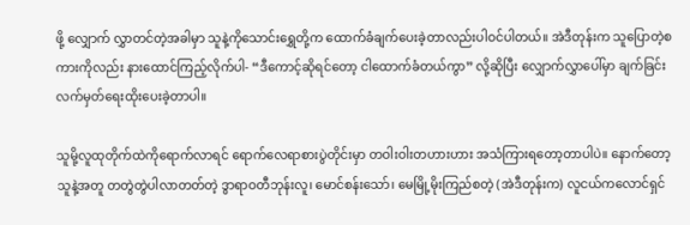ဖို့ လျှောက် လွှာတင်တဲ့အခါမှာ သူနဲ့ကိုသောင်းရွှေတို့က ထောက်ခံချက်ပေးခဲ့တာလည်းပါဝင်ပါတယ်။ အဲဒီတုန်းက သူပြောတဲ့စကားကိုလည်း နားထောင်ကြည့်လိုက်ပါ- “ဒီကောင့်ဆိုရင်တော့ ငါထောက်ခံတယ်ကွာ” လို့ဆိုပြီး လျှောက်လွှာပေါ်မှာ ချက်ခြင်းလက်မှတ်ရေးထိုးပေးခဲ့တာပါ။

သူမို့လူထုတိုက်ထဲကိုရောက်လာရင် ရောက်လေရာစားပွဲတိုင်းမှာ တဝါးဝါးတဟားဟား အသံကြားရတော့တာပါပဲ။ နောက်တော့ သူနဲ့အတူ တတွဲတွဲပါလာတတ်တဲ့ ဒွာရာဝတီဘုန်းလူ၊ မောင်စန်းသော်၊ မေမြို့မိုးကြည်စတဲ့ (အဲဒီတုန်းက) လူငယ်ကလောင်ရှင်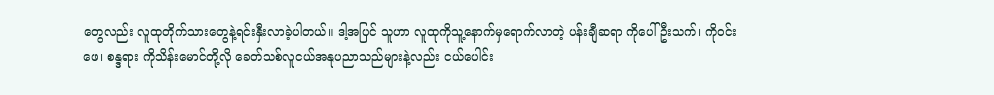တွေလည်း လူထုတိုက်သားတွေနဲ့ရင်းနှီးလာခဲ့ပါတယ်။ ဒါ့အပြင် သူဟာ လူထုကိုသူ့နောက်မှရောက်လာတဲ့ ပန်းချီဆရာ ကိုပေါ်ဦးသက်၊ ကိုဝင်းဖေ၊ စန္ဒရား ကိုသိန်းမောင်တို့လို ခေတ်သစ်လူငယ်အနုပညာသည်များနဲ့လည်း ငယ်ပေါင်း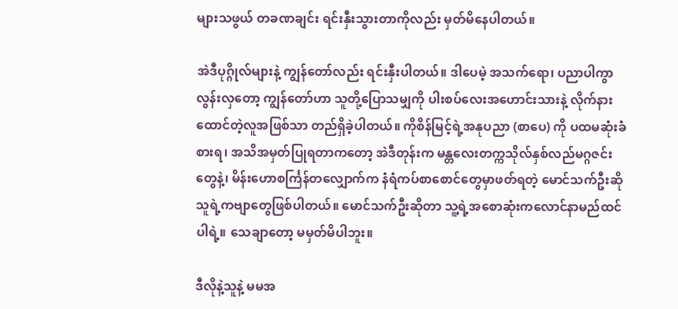များသဖွယ် တခဏချင်း ရင်းနှီးသွားတာကိုလည်း မှတ်မိနေပါတယ်။

အဲဒီပုဂ္ဂိုလ်များနဲ့ ကျွန်တော်လည်း ရင်းနှီးပါတယ်။ ဒါပေမဲ့ အသက်ရော၊ ပညာပါကွာလွန်းလှတော့ ကျွန်တော်ဟာ သူတို့ပြောသမျှကို ပါးစပ်လေးအဟောင်းသားနဲ့ လိုက်နားထောင်တဲ့လူအဖြစ်သာ တည်ရှိခဲ့ပါတယ်။ ကိုစိန်မြင့်ရဲ့အနုပညာ (စာပေ) ကို ပထမဆုံးခံစားရ၊ အသိအမှတ်ပြုရတာကတော့ အဲဒီတုန်းက မန္တလေးတက္ကသိုလ်နှစ်လည်မဂ္ဂဇင်းတွေနဲ့၊ မိန်းဟောစင်္ကြန်တလျှောက်က နံရံကပ်စာစောင်တွေမှာဖတ်ရတဲ့ မောင်သက်ဦးဆိုသူရဲ့ကဗျာတွေဖြစ်ပါတယ်။ မောင်သက်ဦးဆိုတာ သူ့ရဲ့အစောဆုံးကလောင်နာမည်ထင်ပါရဲ့။ သေချာတော့ မမှတ်မိပါဘူး။

ဒီလိုနဲ့သူနဲ့ မမအ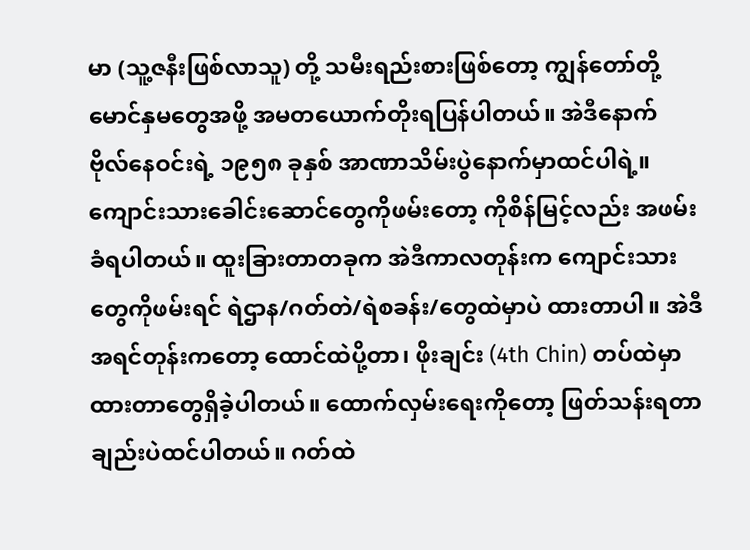မာ (သူ့ဇနီးဖြစ်လာသူ) တို့ သမီးရည်းစားဖြစ်တော့ ကျွန်တော်တို့မောင်နှမတွေအဖို့ အမတယောက်တိုးရပြန်ပါတယ်။ အဲဒီနောက် ဗိုလ်နေဝင်းရဲ့ ၁၉၅၈ ခုနှစ် အာဏာသိမ်းပွဲနောက်မှာထင်ပါရဲ့။ ကျောင်းသားခေါင်းဆောင်တွေကိုဖမ်းတော့ ကိုစိန်မြင့်လည်း အဖမ်းခံရပါတယ်။ ထူးခြားတာတခုက အဲဒီကာလတုန်းက ကျောင်းသားတွေကိုဖမ်းရင် ရဲဌာန/ဂတ်တဲ/ရဲစခန်း/တွေထဲမှာပဲ ထားတာပါ။ အဲဒီအရင်တုန်းကတော့ ထောင်ထဲပို့တာ၊ ဖိုးချင်း (4th Chin) တပ်ထဲမှာထားတာတွေရှိခဲ့ပါတယ်။ ထောက်လှမ်းရေးကိုတော့ ဖြတ်သန်းရတာချည်းပဲထင်ပါတယ်။ ဂတ်ထဲ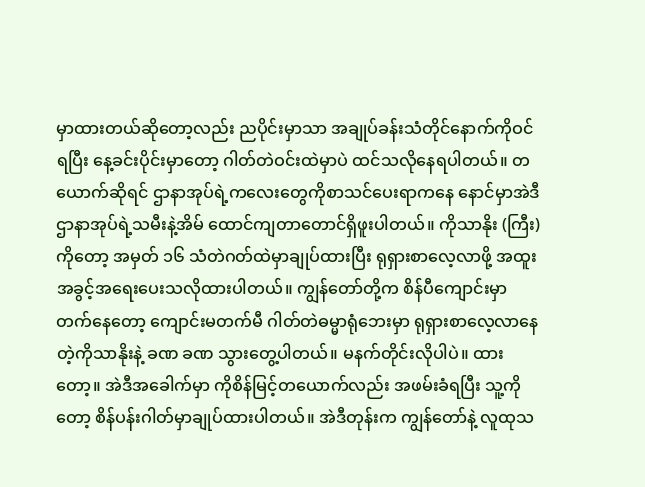မှာထားတယ်ဆိုတော့လည်း ညပိုင်းမှာသာ အချုပ်ခန်းသံတိုင်နောက်ကိုဝင်ရပြီး နေ့ခင်းပိုင်းမှာတော့ ဂါတ်တဲဝင်းထဲမှာပဲ ထင်သလိုနေရပါတယ်။ တယောက်ဆိုရင် ဌာနာအုပ်ရဲ့ကလေးတွေကိုစာသင်ပေးရာကနေ နောင်မှာအဲဒီဌာနာအုပ်ရဲ့သမီးနဲ့အိမ် ထောင်ကျတာတောင်ရှိဖူးပါတယ်။ ကိုသာနိုး (ကြီး) ကိုတော့ အမှတ် ၁၆ သံတဲဂတ်ထဲမှာချုပ်ထားပြီး ရုရှားစာလေ့လာဖို့ အထူးအခွင့်အရေးပေးသလိုထားပါတယ်။ ကျွန်တော်တို့က စိန်ပီကျောင်းမှာတက်နေတော့ ကျောင်းမတက်မီ ဂါတ်တဲဓမ္မာရုံဘေးမှာ ရုရှားစာလေ့လာနေတဲ့ကိုသာနိုးနဲ့ ခဏ ခဏ သွားတွေ့ပါတယ်။ မနက်တိုင်းလိုပါပဲ။ ထားတော့။ အဲဒီအခေါက်မှာ ကိုစိန်မြင့်တယောက်လည်း အဖမ်းခံရပြီး သူ့ကိုတော့ စိန်ပန်းဂါတ်မှာချုပ်ထားပါတယ်။ အဲဒီတုန်းက ကျွန်တော်နဲ့ လူထုသ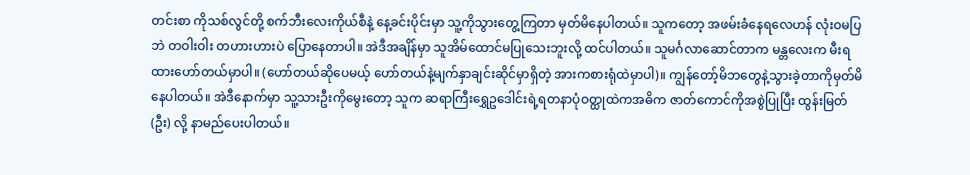တင်းစာ ကိုသစ်လွင်တို့ စက်ဘီးလေးကိုယ်စီနဲ့ နေ့ခင်းပိုင်းမှာ သူ့ကိုသွားတွေ့ကြတာ မှတ်မိနေပါတယ်။ သူကတော့ အဖမ်းခံနေရလေဟန် လုံးဝမပြဘဲ တဝါးဝါး တဟားဟားပဲ ပြောနေတာပါ။ အဲဒီအချိန်မှာ သူအိမ်ထောင်မပြုသေးဘူးလို့ ထင်ပါတယ်။ သူမင်္ဂလာဆောင်တာက မန္တလေးက မီးရထားဟော်တယ်မှာပါ။ (ဟော်တယ်ဆိုပေမယ့် ဟော်တယ်နဲ့မျက်နှာချင်းဆိုင်မှာရှိတဲ့ အားကစားရုံထဲမှာပါ)။ ကျွန်တော့်မိဘတွေနဲ့သွားခဲ့တာကိုမှတ်မိနေပါတယ်။ အဲဒီနောက်မှာ သူ့သားဦးကိုမွေးတော့ သူက ဆရာကြီးရွှေဥဒေါင်းရဲ့ရတနာပုံဝတ္ထုထဲကအဓိက ဇာတ်ကောင်ကိုအစွဲပြုပြီး ထွန်းမြတ် (ဦး) လို့ နာမည်ပေးပါတယ်။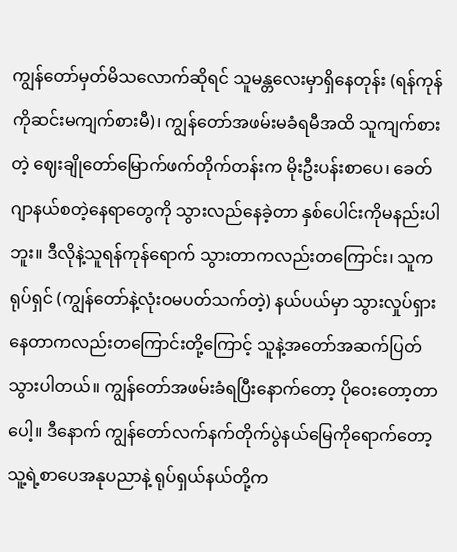ကျွန်တော်မှတ်မိသလောက်ဆိုရင် သူမန္တလေးမှာရှိနေတုန်း (ရန်ကုန်ကိုဆင်းမကျက်စားမီ)၊ ကျွန်တော်အဖမ်းမခံရမီအထိ သူကျက်စားတဲ့ ဈေးချိုတော်မြောက်ဖက်တိုက်တန်းက မိုးဦးပန်းစာပေ၊ ခေတ်ဂျာနယ်စတဲ့နေရာတွေကို သွားလည်နေခဲ့တာ နှစ်ပေါင်းကိုမနည်းပါဘူး။ ဒီလိုနဲ့သူရန်ကုန်ရောက် သွားတာကလည်းတကြောင်း၊ သူကရုပ်ရှင် (ကျွန်တော်နဲ့လုံးဝမပတ်သက်တဲ့) နယ်ပယ်မှာ သွားလှုပ်ရှားနေတာကလည်းတကြောင်းတို့ကြောင့် သူနဲ့အတော်အဆက်ပြတ်သွားပါတယ်။ ကျွန်တော်အဖမ်းခံရပြီးနောက်တော့ ပိုဝေးတော့တာပေါ့။ ဒီနောက် ကျွန်တော်လက်နက်တိုက်ပွဲနယ်မြေကိုရောက်တော့ သူ့ရဲ့စာပေအနုပညာနဲ့ ရုပ်ရှယ်နယ်တို့က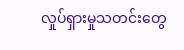လှုပ်ရှားမှုသတင်းတွေ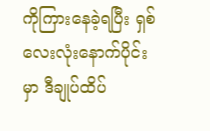ကိုကြားနေခဲ့ရပြီး ရှစ်လေးလုံးနောက်ပိုင်းမှာ ဒီချုပ်ထိပ်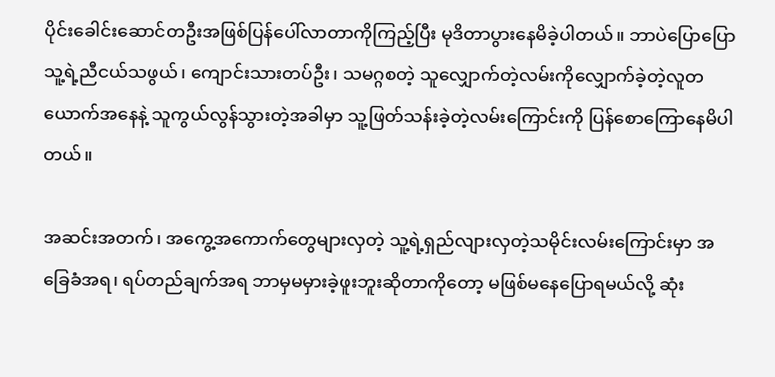ပိုင်းခေါင်းဆောင်တဦးအဖြစ်ပြန်ပေါ်လာတာကိုကြည့်ပြီး မုဒိတာပွားနေမိခဲ့ပါတယ်။ ဘာပဲပြောပြော သူ့ရဲ့ညီငယ်သဖွယ်၊ ကျောင်းသားတပ်ဦး၊ သမဂ္ဂစတဲ့ သူလျှောက်တဲ့လမ်းကိုလျှောက်ခဲ့တဲ့လူတယောက်အနေနဲ့ သူကွယ်လွန်သွားတဲ့အခါမှာ သူ့ဖြတ်သန်းခဲ့တဲ့လမ်းကြောင်းကို ပြန်စောကြောနေမိပါတယ်။

အဆင်းအတက်၊ အကွေ့အကောက်တွေများလှတဲ့ သူ့ရဲ့ရှည်လျားလှတဲ့သမိုင်းလမ်းကြောင်းမှာ အခြေခံအရ၊ ရပ်တည်ချက်အရ ဘာမှမမှားခဲ့ဖူးဘူးဆိုတာကိုတော့ မဖြစ်မနေပြောရမယ်လို့ ဆုံး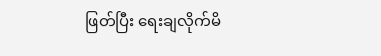ဖြတ်ပြီး ရေးချလိုက်မိ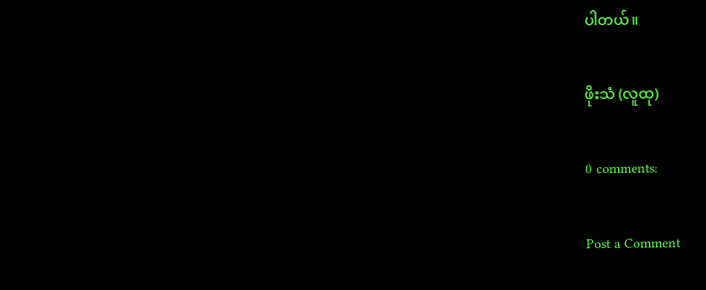ပါတယ်။

ဖိုးသံ (လူထု)

0 comments:

Post a Comment